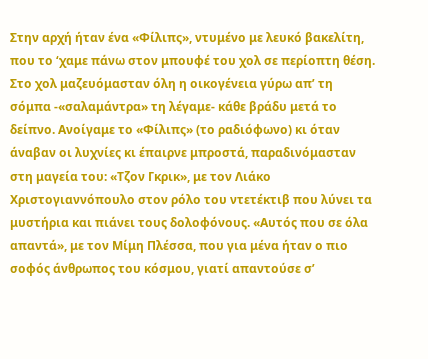Στην αρχή ήταν ένα «Φίλιπς», ντυμένο με λευκό βακελίτη, που το ‘χαμε πάνω στον μπουφέ του χολ σε περίοπτη θέση. Στο χολ μαζευόμασταν όλη η οικογένεια γύρω απ’ τη σόμπα -«σαλαμάντρα» τη λέγαμε- κάθε βράδυ μετά το δείπνο. Ανοίγαμε το «Φίλιπς» (το ραδιόφωνο) κι όταν άναβαν οι λυχνίες κι έπαιρνε μπροστά, παραδινόμασταν στη μαγεία του: «Τζον Γκρικ», με τον Λιάκο Χριστογιαννόπουλο στον ρόλο του ντετέκτιβ που λύνει τα μυστήρια και πιάνει τους δολοφόνους. «Αυτός που σε όλα απαντά», με τον Μίμη Πλέσσα, που για μένα ήταν ο πιο σοφός άνθρωπος του κόσμου, γιατί απαντούσε σ’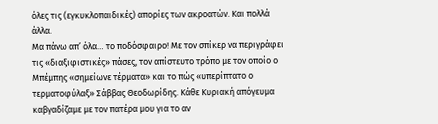όλες τις (εγκυκλοπαιδικές) απορίες των ακροατών. Και πολλά άλλα.
Μα πάνω απ’ όλα… το ποδόσφαιρο! Με τον σπίκερ να περιγράφει τις «διαξιφιστικές» πάσες, τον απίστευτο τρόπο με τον οποίο ο Μπέμπης «σημείωνε τέρματα» και το πώς «υπερίπτατο ο τερματοφύλαξ» Σάββας Θεοδωρίδης. Κάθε Κυριακή απόγευμα καβγαδίζαμε με τον πατέρα μου για το αν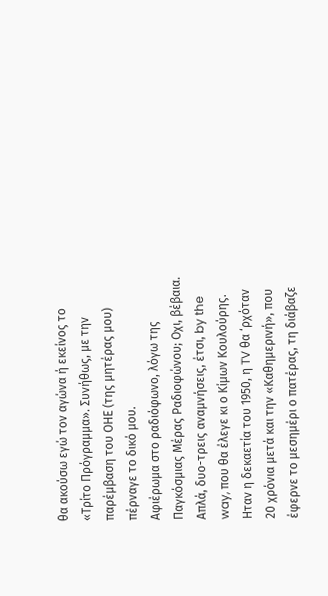θα ακούσω εγώ τον αγώνα ή εκείνος το «Τρίτο Πρόγραμμα». Συνήθως, με την παρέμβαση του ΟΗΕ (της μητέρας μου) πέρναγε το δικό μου.
Αφιέρωμα στο ραδιόφωνο, λόγω της Παγκόσμιας Μέρας Ραδιοφώνου; Οχι, βέβαια. Απλά, δυο-τρεις αναμνήσεις, έτσι, by the way, που θα έλεγε κι ο Κίμων Κουλούρης. Ηταν η δεκαετία του 1950, η TV θα ‘ρχόταν 20 χρόνια μετά και την «Καθημερινή», που έφερνε το μεσημέρι ο πατέρας, τη διάβαζε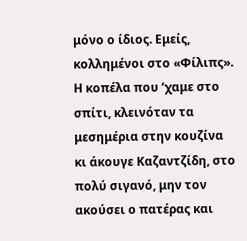μόνο ο ίδιος. Εμείς, κολλημένοι στο «Φίλιπς». Η κοπέλα που ‘χαμε στο σπίτι, κλεινόταν τα μεσημέρια στην κουζίνα κι άκουγε Καζαντζίδη, στο πολύ σιγανό, μην τον ακούσει ο πατέρας και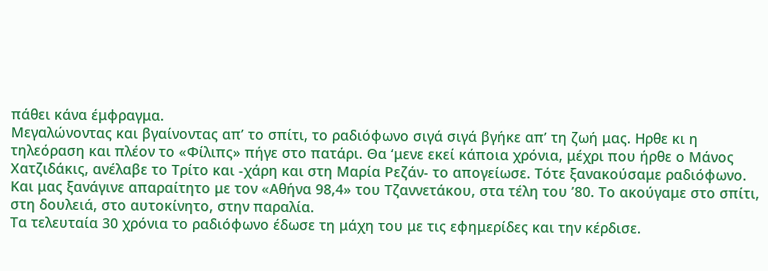πάθει κάνα έμφραγμα.
Μεγαλώνοντας και βγαίνοντας απ’ το σπίτι, το ραδιόφωνο σιγά σιγά βγήκε απ’ τη ζωή μας. Ηρθε κι η τηλεόραση και πλέον το «Φίλιπς» πήγε στο πατάρι. Θα ‘μενε εκεί κάποια χρόνια, μέχρι που ήρθε ο Μάνος Χατζιδάκις, ανέλαβε το Τρίτο και -χάρη και στη Μαρία Ρεζάν- το απογείωσε. Τότε ξανακούσαμε ραδιόφωνο. Και μας ξανάγινε απαραίτητο με τον «Αθήνα 98,4» του Τζαννετάκου, στα τέλη του ’80. Το ακούγαμε στο σπίτι, στη δουλειά, στο αυτοκίνητο, στην παραλία.
Τα τελευταία 30 χρόνια το ραδιόφωνο έδωσε τη μάχη του με τις εφημερίδες και την κέρδισε.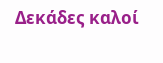Δεκάδες καλοί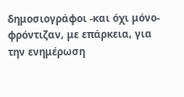δημοσιογράφοι -και όχι μόνο- φρόντιζαν, με επάρκεια, για την ενημέρωση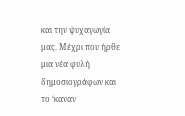και την ψυχαγωγία μας. Μέχρι που ήρθε μια νέα φυλή δημοσιογράφων και το ‘καναν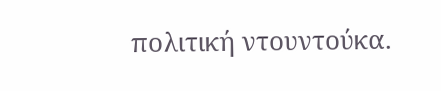πολιτική ντουντούκα.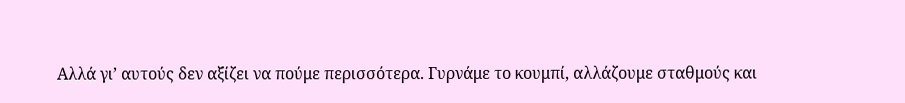Αλλά γι’ αυτούς δεν αξίζει να πούμε περισσότερα. Γυρνάμε το κουμπί, αλλάζουμε σταθμούς και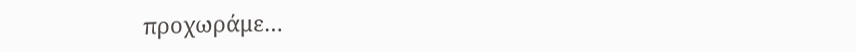προχωράμε…